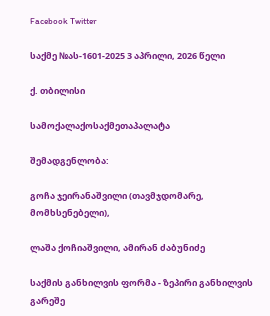Facebook Twitter

საქმე №ას-1601-2025 3 აპრილი, 2026 წელი

ქ. თბილისი

სამოქალაქოსაქმეთაპალატა

შემადგენლობა:

გოჩა ჯეირანაშვილი (თავმჯდომარე, მომხსენებელი),

ლაშა ქოჩიაშვილი, ამირან ძაბუნიძე

საქმის განხილვის ფორმა - ზეპირი განხილვის გარეშე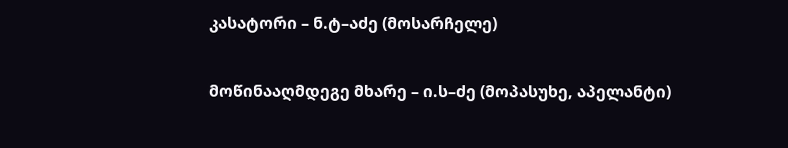კასატორი – ნ.ტ–აძე (მოსარჩელე)

მოწინააღმდეგე მხარე – ი.ს–ძე (მოპასუხე, აპელანტი)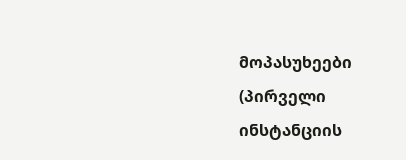მოპასუხეები (პირველი ინსტანციის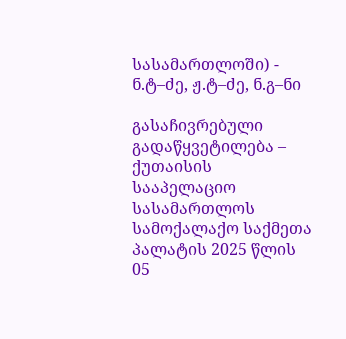სასამართლოში) - ნ.ტ–ძე, ჟ.ტ–ძე, ნ.გ–ნი

გასაჩივრებული გადაწყვეტილება – ქუთაისის სააპელაციო სასამართლოს სამოქალაქო საქმეთა პალატის 2025 წლის 05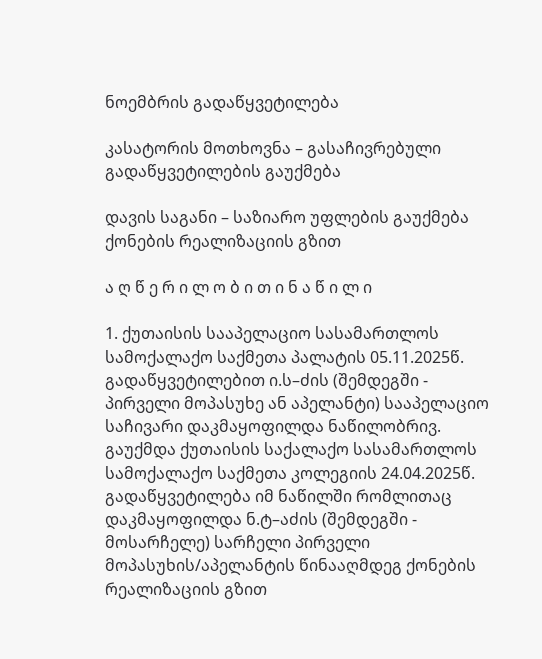ნოემბრის გადაწყვეტილება

კასატორის მოთხოვნა – გასაჩივრებული გადაწყვეტილების გაუქმება

დავის საგანი – საზიარო უფლების გაუქმება ქონების რეალიზაციის გზით

ა ღ წ ე რ ი ლ ო ბ ი თ ი ნ ა წ ი ლ ი

1. ქუთაისის სააპელაციო სასამართლოს სამოქალაქო საქმეთა პალატის 05.11.2025წ. გადაწყვეტილებით ი.ს–ძის (შემდეგში - პირველი მოპასუხე ან აპელანტი) სააპელაციო საჩივარი დაკმაყოფილდა ნაწილობრივ. გაუქმდა ქუთაისის საქალაქო სასამართლოს სამოქალაქო საქმეთა კოლეგიის 24.04.2025წ. გადაწყვეტილება იმ ნაწილში რომლითაც დაკმაყოფილდა ნ.ტ–აძის (შემდეგში - მოსარჩელე) სარჩელი პირველი მოპასუხის/აპელანტის წინააღმდეგ ქონების რეალიზაციის გზით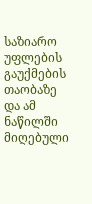საზიარო უფლების გაუქმების თაობაზე და ამ ნაწილში მიღებული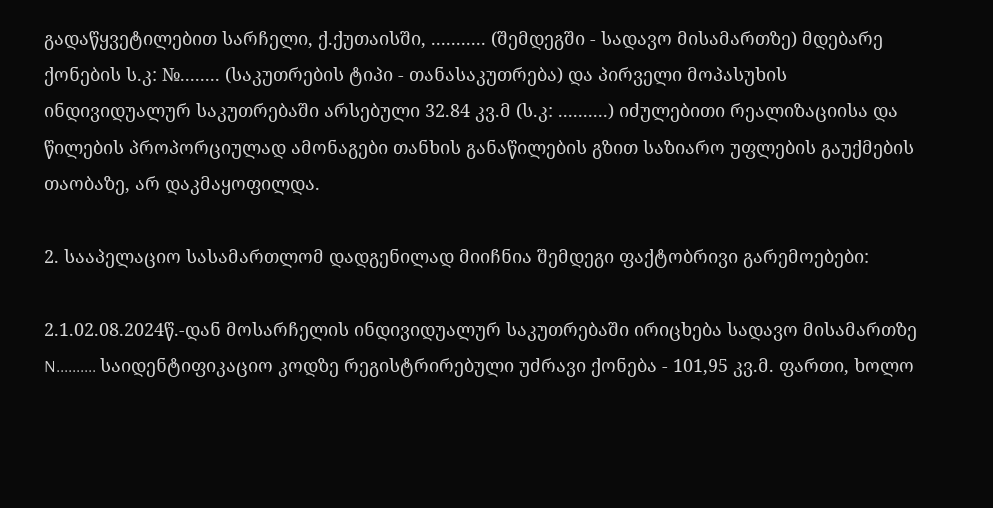გადაწყვეტილებით სარჩელი, ქ.ქუთაისში, ........... (შემდეგში - სადავო მისამართზე) მდებარე ქონების ს.კ: №........ (საკუთრების ტიპი - თანასაკუთრება) და პირველი მოპასუხის ინდივიდუალურ საკუთრებაში არსებული 32.84 კვ.მ (ს.კ: ..........) იძულებითი რეალიზაციისა და წილების პროპორციულად ამონაგები თანხის განაწილების გზით საზიარო უფლების გაუქმების თაობაზე, არ დაკმაყოფილდა.

2. სააპელაციო სასამართლომ დადგენილად მიიჩნია შემდეგი ფაქტობრივი გარემოებები:

2.1.02.08.2024წ.-დან მოსარჩელის ინდივიდუალურ საკუთრებაში ირიცხება სადავო მისამართზე N.......... საიდენტიფიკაციო კოდზე რეგისტრირებული უძრავი ქონება - 101,95 კვ.მ. ფართი, ხოლო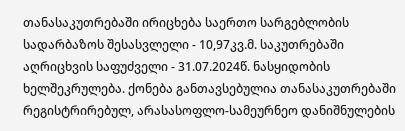თანასაკუთრებაში ირიცხება საერთო სარგებლობის სადარბაზოს შესასვლელი - 10,97კვ.მ. საკუთრებაში აღრიცხვის საფუძველი - 31.07.2024წ. ნასყიდობის ხელშეკრულება. ქონება განთავსებულია თანასაკუთრებაში რეგისტრირებულ, არასასოფლო-სამეურნეო დანიშნულების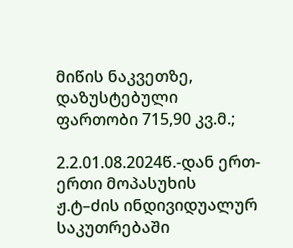მიწის ნაკვეთზე, დაზუსტებული ფართობი 715,90 კვ.მ.;

2.2.01.08.2024წ.-დან ერთ-ერთი მოპასუხის ჟ.ტ–ძის ინდივიდუალურ საკუთრებაში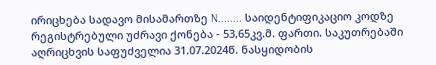ირიცხება სადავო მისამართზე N........ საიდენტიფიკაციო კოდზე რეგისტრებული უძრავი ქონება - 53,65კვ.მ. ფართი. საკუთრებაში აღრიცხვის საფუძველია 31.07.2024წ. ნასყიდობის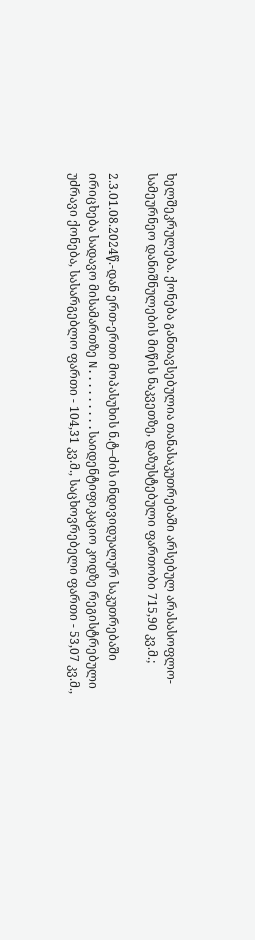ხელშეკრულება. ქონება განთავსებულია თანასაკუთრებაში არსებულ არასასოფლო-სამეურნეო დანიშნულების მიწის ნაკვეთზე, დაზუსტებული ფართობი 715,90 კვ.მ.;

2.3.01.08.2024წ.-დან ერთ-ერთი მოპასუხის ნ.ტ–ძის ინდივიდუალურ საკუთრებაში ირიცხება სადავო მისამართზე N.........საიდენტიფიკაციო კოდზე რეგისტრებული უძრავი ქონება, სასარგებლო ფართი - 104,31 კვ.მ., საცხოვრებელი ფართი - 53,07 კვ.მ.,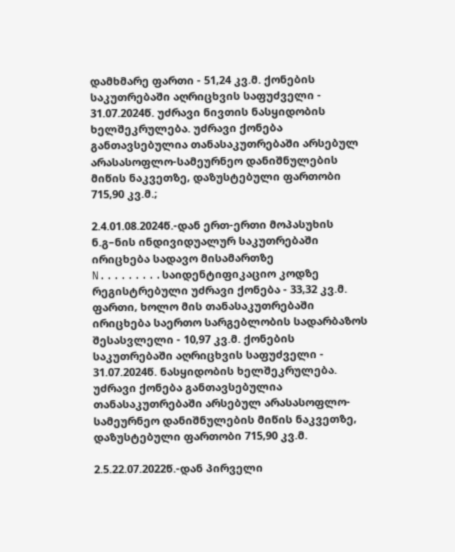დამხმარე ფართი - 51,24 კვ.მ. ქონების საკუთრებაში აღრიცხვის საფუძველი - 31.07.2024წ. უძრავი ნივთის ნასყიდობის ხელშეკრულება. უძრავი ქონება განთავსებულია თანასაკუთრებაში არსებულ არასასოფლო-სამეურნეო დანიშნულების მიწის ნაკვეთზე, დაზუსტებული ფართობი 715,90 კვ.მ.;

2.4.01.08.2024წ.-დან ერთ-ერთი მოპასუხის ნ.გ–ნის ინდივიდუალურ საკუთრებაში ირიცხება სადავო მისამართზე N.........საიდენტიფიკაციო კოდზე რეგისტრებული უძრავი ქონება - 33,32 კვ.მ. ფართი, ხოლო მის თანასაკუთრებაში ირიცხება საერთო სარგებლობის სადარბაზოს შესასვლელი - 10,97 კვ.მ. ქონების საკუთრებაში აღრიცხვის საფუძველი - 31.07.2024წ. ნასყიდობის ხელშეკრულება. უძრავი ქონება განთავსებულია თანასაკუთრებაში არსებულ არასასოფლო-სამეურნეო დანიშნულების მიწის ნაკვეთზე, დაზუსტებული ფართობი 715,90 კვ.მ.

2.5.22.07.2022წ.-დან პირველი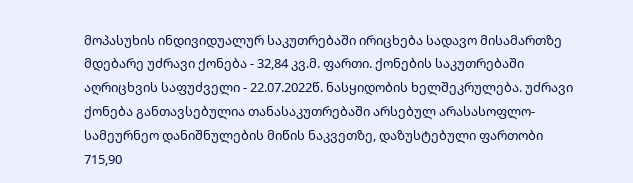მოპასუხის ინდივიდუალურ საკუთრებაში ირიცხება სადავო მისამართზე მდებარე უძრავი ქონება - 32,84 კვ.მ. ფართი. ქონების საკუთრებაში აღრიცხვის საფუძველი - 22.07.2022წ. ნასყიდობის ხელშეკრულება. უძრავი ქონება განთავსებულია თანასაკუთრებაში არსებულ არასასოფლო- სამეურნეო დანიშნულების მიწის ნაკვეთზე, დაზუსტებული ფართობი 715,90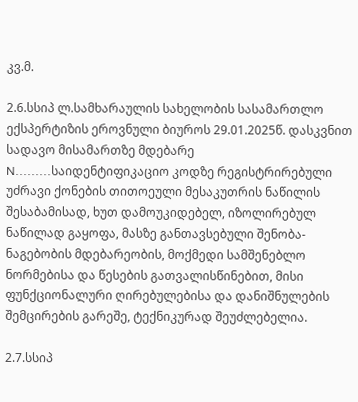კვ.მ.

2.6.სსიპ ლ.სამხარაულის სახელობის სასამართლო ექსპერტიზის ეროვნული ბიუროს 29.01.2025წ. დასკვნით სადავო მისამართზე მდებარე N.........საიდენტიფიკაციო კოდზე რეგისტრირებული უძრავი ქონების თითოეული მესაკუთრის ნაწილის შესაბამისად, ხუთ დამოუკიდებელ, იზოლირებულ ნაწილად გაყოფა, მასზე განთავსებული შენობა-ნაგებობის მდებარეობის, მოქმედი სამშენებლო ნორმებისა და წესების გათვალისწინებით, მისი ფუნქციონალური ღირებულებისა და დანიშნულების შემცირების გარეშე, ტექნიკურად შეუძლებელია.

2.7.სსიპ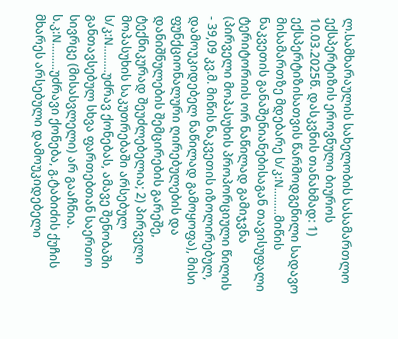ლ.სამხარაულის სახელობის სასამართლო ექსპერტიზის ეროვნული ბიუროს 10.03.2025წ. დასკვნის თანახმად: 1) ექსპერტიზისათვის წარმოდგენილი სადავო მისამართზე მდებარე ს/კ:N.........მიწის ნაკვეთის განაშენიანებისაგან თავისუფალი ტერიტორიის ორ ნაწილად გამიჯვნა (პირველი მოპასუხის პროპორციული წილის - 39,09 კვ.მ. მიწის ნაკვეთის იზოლირებულ, დამოუკიდებელ ნაწილად გამოყოფა), მისი ფუნქციონალური ღირებულების და დანიშნულების შემცირების გარეშე, ტექნიკურად შეუძლებელია; 2) პირველი მოპასუხის საკუთრებაში არსებულ ს/კ:N.........უძრავ ქონებას, ამავე შენობაში განთავსებულ სხვა ფართებთან საერთო სივრცე (მისასვლელი) არ გააჩნია. ს.კ:N.........უძრავი ქონება, გ.ტაბიძის ქუჩის მხარეს არსებული დამოუკიდებელი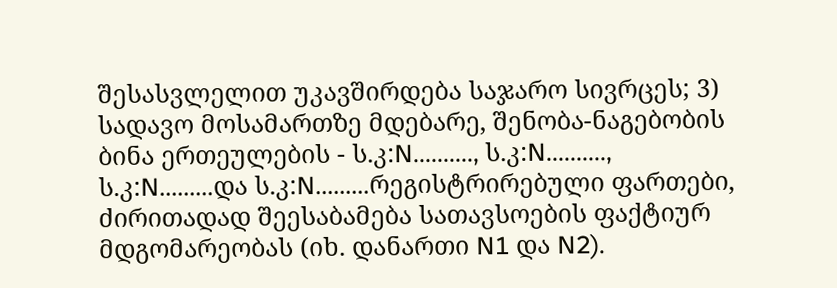შესასვლელით უკავშირდება საჯარო სივრცეს; 3) სადავო მოსამართზე მდებარე, შენობა-ნაგებობის ბინა ერთეულების - ს.კ:N.........., ს.კ:N.........., ს.კ:N.........და ს.კ:N.........რეგისტრირებული ფართები, ძირითადად შეესაბამება სათავსოების ფაქტიურ მდგომარეობას (იხ. დანართი N1 და N2).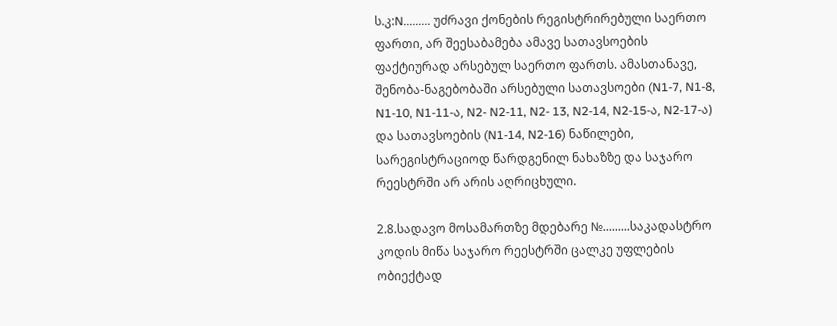ს.კ:N......... უძრავი ქონების რეგისტრირებული საერთო ფართი, არ შეესაბამება ამავე სათავსოების ფაქტიურად არსებულ საერთო ფართს. ამასთანავე, შენობა-ნაგებობაში არსებული სათავსოები (N1-7, N1-8, N1-10, N1-11-ა, N2- N2-11, N2- 13, N2-14, N2-15-ა, N2-17-ა) და სათავსოების (N1-14, N2-16) ნაწილები, სარეგისტრაციოდ წარდგენილ ნახაზზე და საჯარო რეესტრში არ არის აღრიცხული.

2.8.სადავო მოსამართზე მდებარე №.........საკადასტრო კოდის მიწა საჯარო რეესტრში ცალკე უფლების ობიექტად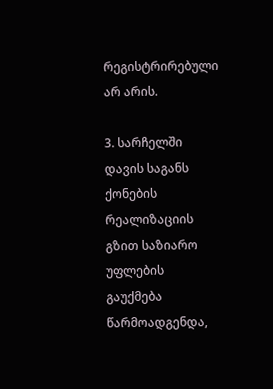რეგისტრირებული არ არის.

3. სარჩელში დავის საგანს ქონების რეალიზაციის გზით საზიარო უფლების გაუქმება წარმოადგენდა,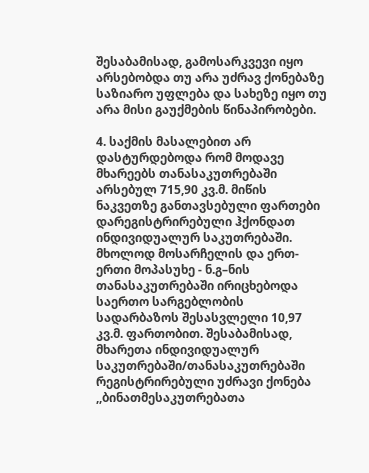შესაბამისად, გამოსარკვევი იყო არსებობდა თუ არა უძრავ ქონებაზე საზიარო უფლება და სახეზე იყო თუ არა მისი გაუქმების წინაპირობები.

4. საქმის მასალებით არ დასტურდებოდა რომ მოდავე მხარეებს თანასაკუთრებაში არსებულ 715,90 კვ.მ. მიწის ნაკვეთზე განთავსებული ფართები დარეგისტრირებული ჰქონდათ ინდივიდუალურ საკუთრებაში. მხოლოდ მოსარჩელის და ერთ-ერთი მოპასუხე - ნ.გ–ნის თანასაკუთრებაში ირიცხებოდა საერთო სარგებლობის სადარბაზოს შესასვლელი 10,97 კვ.მ. ფართობით. შესაბამისად, მხარეთა ინდივიდუალურ საკუთრებაში/თანასაკუთრებაში რეგისტრირებული უძრავი ქონება ,,ბინათმესაკუთრებათა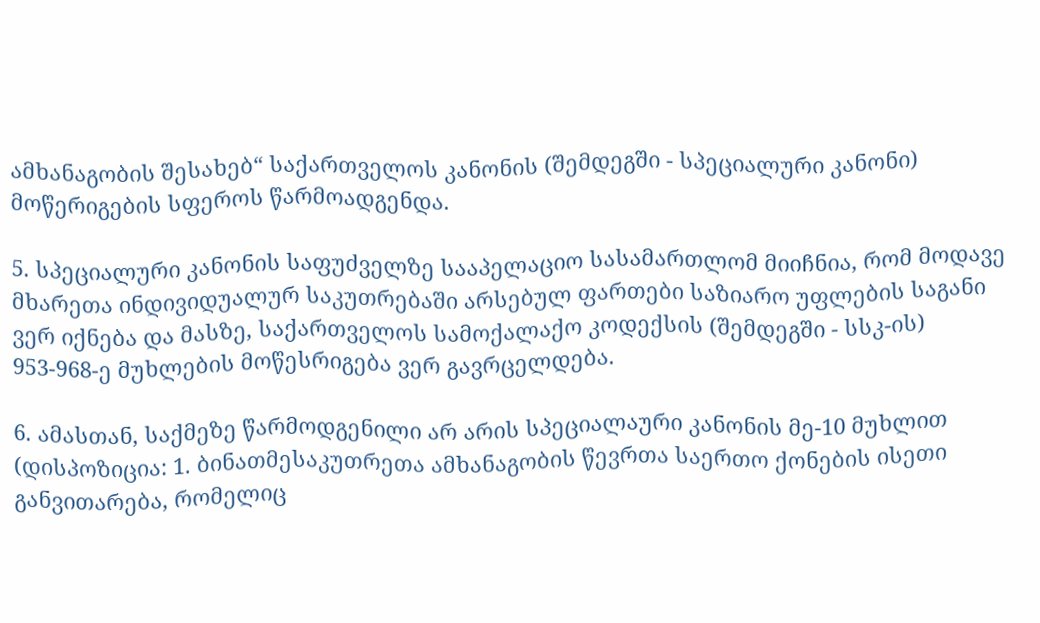ამხანაგობის შესახებ“ საქართველოს კანონის (შემდეგში - სპეციალური კანონი) მოწერიგების სფეროს წარმოადგენდა.

5. სპეციალური კანონის საფუძველზე სააპელაციო სასამართლომ მიიჩნია, რომ მოდავე მხარეთა ინდივიდუალურ საკუთრებაში არსებულ ფართები საზიარო უფლების საგანი ვერ იქნება და მასზე, საქართველოს სამოქალაქო კოდექსის (შემდეგში - სსკ-ის) 953-968-ე მუხლების მოწესრიგება ვერ გავრცელდება.

6. ამასთან, საქმეზე წარმოდგენილი არ არის სპეციალაური კანონის მე-10 მუხლით (დისპოზიცია: 1. ბინათმესაკუთრეთა ამხანაგობის წევრთა საერთო ქონების ისეთი განვითარება, რომელიც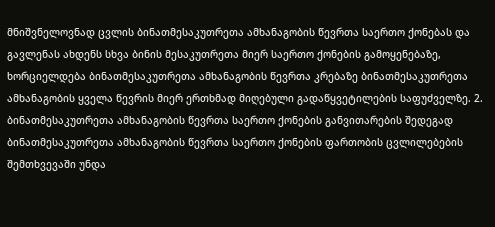მნიშვნელოვნად ცვლის ბინათმესაკუთრეთა ამხანაგობის წევრთა საერთო ქონებას და გავლენას ახდენს სხვა ბინის მესაკუთრეთა მიერ საერთო ქონების გამოყენებაზე, ხორციელდება ბინათმესაკუთრეთა ამხანაგობის წევრთა კრებაზე ბინათმესაკუთრეთა ამხანაგობის ყველა წევრის მიერ ერთხმად მიღებული გადაწყვეტილების საფუძველზე. 2. ბინათმესაკუთრეთა ამხანაგობის წევრთა საერთო ქონების განვითარების შედეგად ბინათმესაკუთრეთა ამხანაგობის წევრთა საერთო ქონების ფართობის ცვლილებების შემთხვევაში უნდა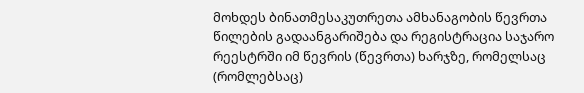მოხდეს ბინათმესაკუთრეთა ამხანაგობის წევრთა წილების გადაანგარიშება და რეგისტრაცია საჯარო რეესტრში იმ წევრის (წევრთა) ხარჯზე, რომელსაც (რომლებსაც)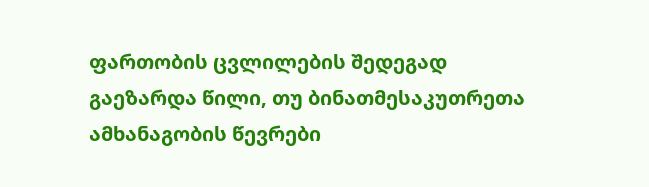ფართობის ცვლილების შედეგად გაეზარდა წილი, თუ ბინათმესაკუთრეთა ამხანაგობის წევრები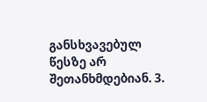განსხვავებულ წესზე არ შეთანხმდებიან. 3.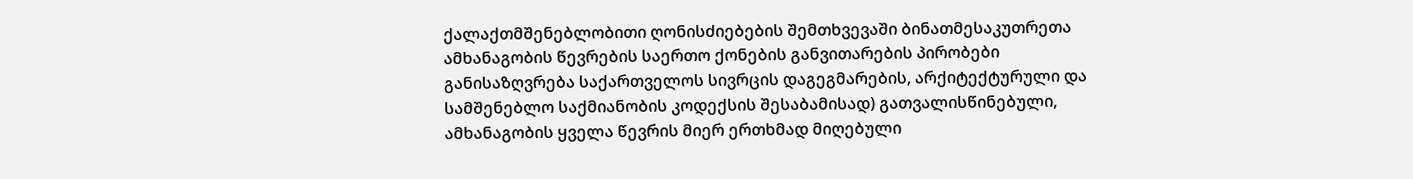ქალაქთმშენებლობითი ღონისძიებების შემთხვევაში ბინათმესაკუთრეთა ამხანაგობის წევრების საერთო ქონების განვითარების პირობები განისაზღვრება საქართველოს სივრცის დაგეგმარების, არქიტექტურული და სამშენებლო საქმიანობის კოდექსის შესაბამისად) გათვალისწინებული, ამხანაგობის ყველა წევრის მიერ ერთხმად მიღებული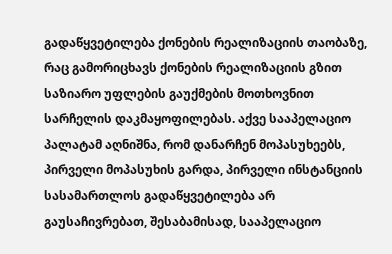გადაწყვეტილება ქონების რეალიზაციის თაობაზე, რაც გამორიცხავს ქონების რეალიზაციის გზით საზიარო უფლების გაუქმების მოთხოვნით სარჩელის დაკმაყოფილებას. აქვე სააპელაციო პალატამ აღნიშნა, რომ დანარჩენ მოპასუხეებს, პირველი მოპასუხის გარდა, პირველი ინსტანციის სასამართლოს გადაწყვეტილება არ გაუსაჩივრებათ, შესაბამისად, სააპელაციო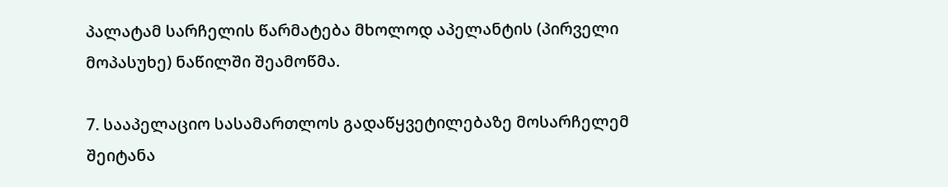პალატამ სარჩელის წარმატება მხოლოდ აპელანტის (პირველი მოპასუხე) ნაწილში შეამოწმა.

7. სააპელაციო სასამართლოს გადაწყვეტილებაზე მოსარჩელემ შეიტანა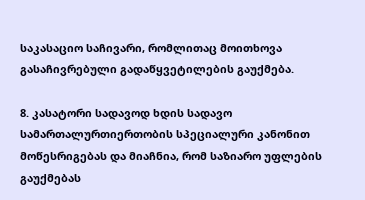საკასაციო საჩივარი, რომლითაც მოითხოვა გასაჩივრებული გადაწყვეტილების გაუქმება.

8. კასატორი სადავოდ ხდის სადავო სამართალურთიერთობის სპეციალური კანონით მოწესრიგებას და მიაჩნია, რომ საზიარო უფლების გაუქმებას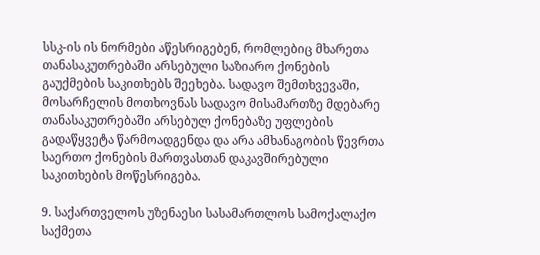სსკ-ის ის ნორმები აწესრიგებენ, რომლებიც მხარეთა თანასაკუთრებაში არსებული საზიარო ქონების გაუქმების საკითხებს შეეხება. სადავო შემთხვევაში, მოსარჩელის მოთხოვნას სადავო მისამართზე მდებარე თანასაკუთრებაში არსებულ ქონებაზე უფლების გადაწყვეტა წარმოადგენდა და არა ამხანაგობის წევრთა საერთო ქონების მართვასთან დაკავშირებული საკითხების მოწესრიგება.

9. საქართველოს უზენაესი სასამართლოს სამოქალაქო საქმეთა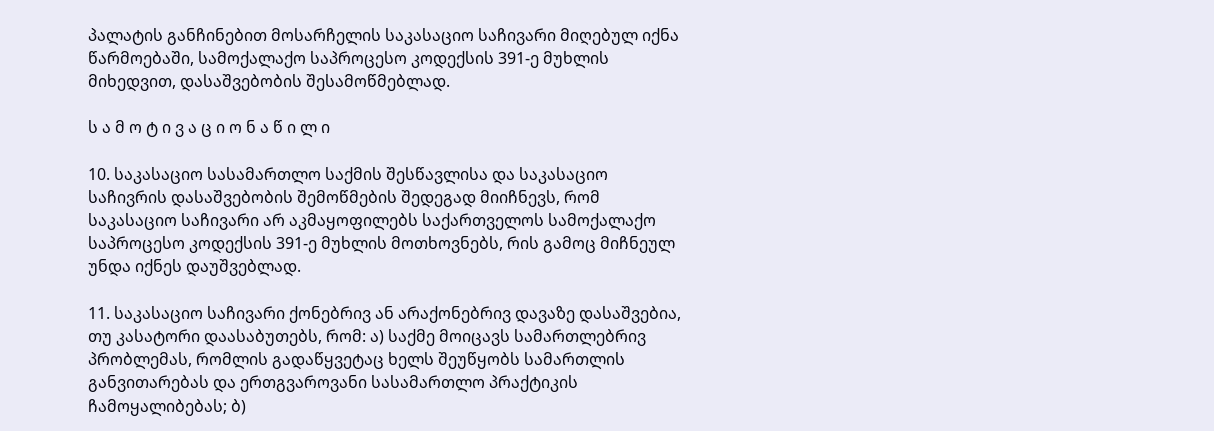პალატის განჩინებით მოსარჩელის საკასაციო საჩივარი მიღებულ იქნა წარმოებაში, სამოქალაქო საპროცესო კოდექსის 391-ე მუხლის მიხედვით, დასაშვებობის შესამოწმებლად.

ს ა მ ო ტ ი ვ ა ც ი ო ნ ა წ ი ლ ი

10. საკასაციო სასამართლო საქმის შესწავლისა და საკასაციო საჩივრის დასაშვებობის შემოწმების შედეგად მიიჩნევს, რომ საკასაციო საჩივარი არ აკმაყოფილებს საქართველოს სამოქალაქო საპროცესო კოდექსის 391-ე მუხლის მოთხოვნებს, რის გამოც მიჩნეულ უნდა იქნეს დაუშვებლად.

11. საკასაციო საჩივარი ქონებრივ ან არაქონებრივ დავაზე დასაშვებია, თუ კასატორი დაასაბუთებს, რომ: ა) საქმე მოიცავს სამართლებრივ პრობლემას, რომლის გადაწყვეტაც ხელს შეუწყობს სამართლის განვითარებას და ერთგვაროვანი სასამართლო პრაქტიკის ჩამოყალიბებას; ბ)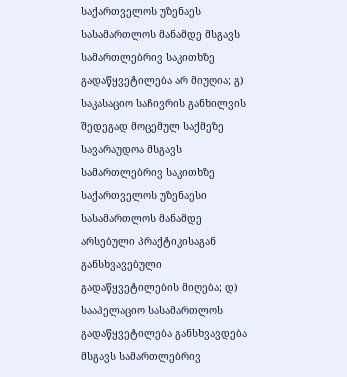საქართველოს უზენაეს სასამართლოს მანამდე მსგავს სამართლებრივ საკითხზე გადაწყვეტილება არ მიუღია; გ) საკასაციო საჩივრის განხილვის შედეგად მოცემულ საქმეზე სავარაუდოა მსგავს სამართლებრივ საკითხზე საქართველოს უზენაესი სასამართლოს მანამდე არსებული პრაქტიკისაგან განსხვავებული გადაწყვეტილების მიღება; დ) სააპელაციო სასამართლოს გადაწყვეტილება განსხვავდება მსგავს სამართლებრივ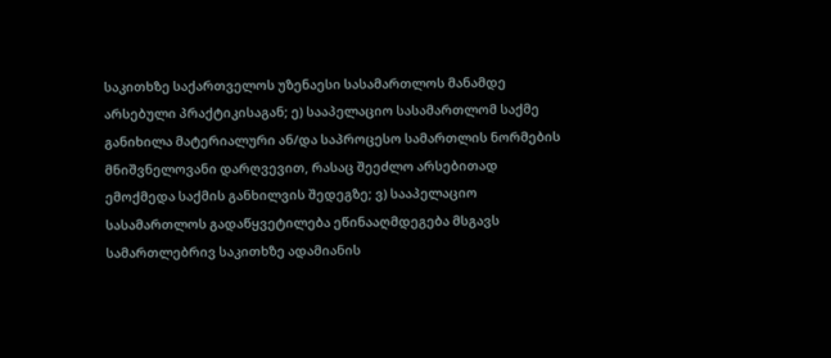საკითხზე საქართველოს უზენაესი სასამართლოს მანამდე არსებული პრაქტიკისაგან; ე) სააპელაციო სასამართლომ საქმე განიხილა მატერიალური ან/და საპროცესო სამართლის ნორმების მნიშვნელოვანი დარღვევით, რასაც შეეძლო არსებითად ემოქმედა საქმის განხილვის შედეგზე; ვ) სააპელაციო სასამართლოს გადაწყვეტილება ეწინააღმდეგება მსგავს სამართლებრივ საკითხზე ადამიანის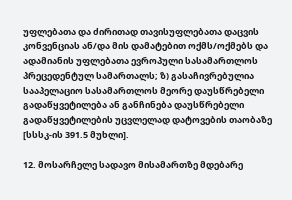უფლებათა და ძირითად თავისუფლებათა დაცვის კონვენციას ან/და მის დამატებით ოქმს/ოქმებს და ადამიანის უფლებათა ევროპული სასამართლოს პრეცედენტულ სამართალს; ზ) გასაჩივრებულია სააპელაციო სასამართლოს მეორე დაუსწრებელი გადაწყვეტილება ან განჩინება დაუსწრებელი გადაწყვეტილების უცვლელად დატოვების თაობაზე [სსსკ-ის 391.5 მუხლი].

12. მოსარჩელე სადავო მისამართზე მდებარე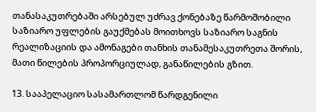თანასაკუთრებაში არსებულ უძრავ ქონებაზე წარმოშობილი საზიარო უფლების გაუქმებას მოითხოვს საზიარო საგნის რეალიზაციის და ამონაგები თანხის თანამესაკუთრეთა შორის, მათი წილების პროპორციულად, განაწილების გზით.

13. სააპელაციო სასამართლომ წარდგენილი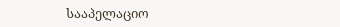სააპელაციო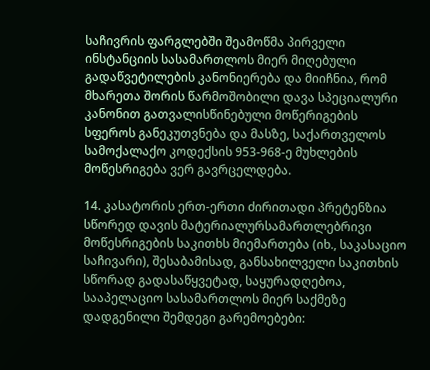საჩივრის ფარგლებში შეამოწმა პირველი ინსტანციის სასამართლოს მიერ მიღებული გადაწვეტილების კანონიერება და მიიჩნია, რომ მხარეთა შორის წარმოშობილი დავა სპეციალური კანონით გათვალისწინებული მოწერიგების სფეროს განეკუთვნება და მასზე, საქართველოს სამოქალაქო კოდექსის 953-968-ე მუხლების მოწესრიგება ვერ გავრცელდება.

14. კასატორის ერთ-ერთი ძირითადი პრეტენზია სწორედ დავის მატერიალურსამართლებრივი მოწესრიგების საკითხს მიემართება (იხ., საკასაციო საჩივარი), შესაბამისად, განსახილველი საკითხის სწორად გადასაწყვეტად, საყურადღებოა, სააპელაციო სასამართლოს მიერ საქმეზე დადგენილი შემდეგი გარემოებები: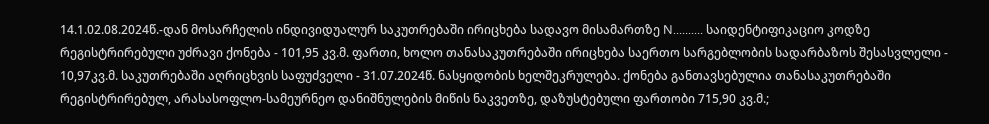14.1.02.08.2024წ.-დან მოსარჩელის ინდივიდუალურ საკუთრებაში ირიცხება სადავო მისამართზე N.......... საიდენტიფიკაციო კოდზე რეგისტრირებული უძრავი ქონება - 101,95 კვ.მ. ფართი, ხოლო თანასაკუთრებაში ირიცხება საერთო სარგებლობის სადარბაზოს შესასვლელი - 10,97კვ.მ. საკუთრებაში აღრიცხვის საფუძველი - 31.07.2024წ. ნასყიდობის ხელშეკრულება. ქონება განთავსებულია თანასაკუთრებაში რეგისტრირებულ, არასასოფლო-სამეურნეო დანიშნულების მიწის ნაკვეთზე, დაზუსტებული ფართობი 715,90 კვ.მ.;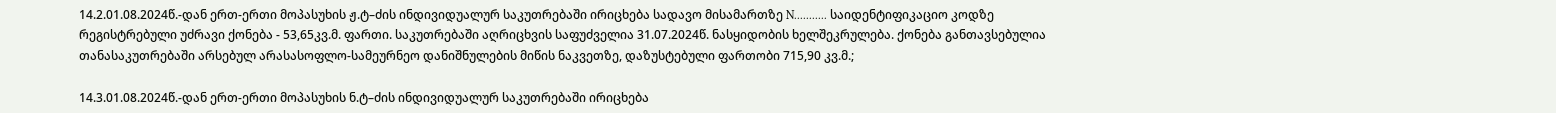14.2.01.08.2024წ.-დან ერთ-ერთი მოპასუხის ჟ.ტ–ძის ინდივიდუალურ საკუთრებაში ირიცხება სადავო მისამართზე N........... საიდენტიფიკაციო კოდზე რეგისტრებული უძრავი ქონება - 53,65კვ.მ. ფართი. საკუთრებაში აღრიცხვის საფუძველია 31.07.2024წ. ნასყიდობის ხელშეკრულება. ქონება განთავსებულია თანასაკუთრებაში არსებულ არასასოფლო-სამეურნეო დანიშნულების მიწის ნაკვეთზე, დაზუსტებული ფართობი 715,90 კვ.მ.;

14.3.01.08.2024წ.-დან ერთ-ერთი მოპასუხის ნ.ტ–ძის ინდივიდუალურ საკუთრებაში ირიცხება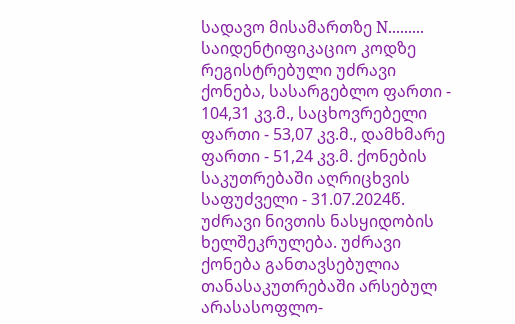სადავო მისამართზე N......... საიდენტიფიკაციო კოდზე რეგისტრებული უძრავი ქონება, სასარგებლო ფართი - 104,31 კვ.მ., საცხოვრებელი ფართი - 53,07 კვ.მ., დამხმარე ფართი - 51,24 კვ.მ. ქონების საკუთრებაში აღრიცხვის საფუძველი - 31.07.2024წ. უძრავი ნივთის ნასყიდობის ხელშეკრულება. უძრავი ქონება განთავსებულია თანასაკუთრებაში არსებულ არასასოფლო-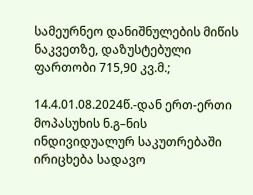სამეურნეო დანიშნულების მიწის ნაკვეთზე, დაზუსტებული ფართობი 715,90 კვ.მ.;

14.4.01.08.2024წ.-დან ერთ-ერთი მოპასუხის ნ.გ–ნის ინდივიდუალურ საკუთრებაში ირიცხება სადავო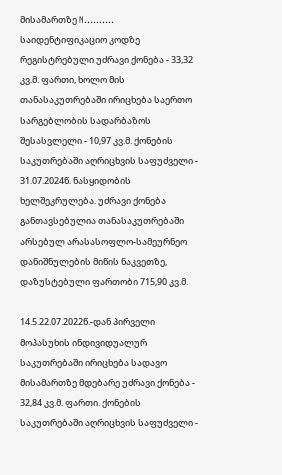მისამართზე N.......... საიდენტიფიკაციო კოდზე რეგისტრებული უძრავი ქონება - 33,32 კვ.მ. ფართი, ხოლო მის თანასაკუთრებაში ირიცხება საერთო სარგებლობის სადარბაზოს შესასვლელი - 10,97 კვ.მ. ქონების საკუთრებაში აღრიცხვის საფუძველი - 31.07.2024წ. ნასყიდობის ხელშეკრულება. უძრავი ქონება განთავსებულია თანასაკუთრებაში არსებულ არასასოფლო-სამეურნეო დანიშნულების მიწის ნაკვეთზე, დაზუსტებული ფართობი 715,90 კვ.მ.

14.5.22.07.2022წ.-დან პირველი მოპასუხის ინდივიდუალურ საკუთრებაში ირიცხება სადავო მისამართზე მდებარე უძრავი ქონება - 32,84 კვ.მ. ფართი. ქონების საკუთრებაში აღრიცხვის საფუძველი -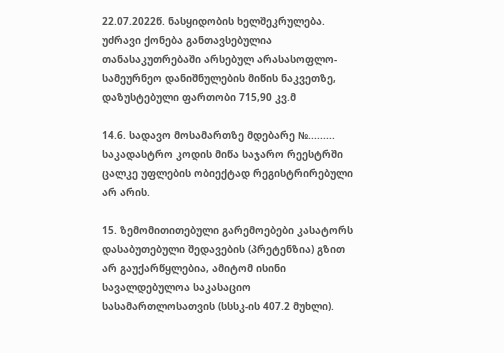22.07.2022წ. ნასყიდობის ხელშეკრულება. უძრავი ქონება განთავსებულია თანასაკუთრებაში არსებულ არასასოფლო- სამეურნეო დანიშნულების მიწის ნაკვეთზე, დაზუსტებული ფართობი 715,90 კვ.მ

14.6. სადავო მოსამართზე მდებარე №......... საკადასტრო კოდის მიწა საჯარო რეესტრში ცალკე უფლების ობიექტად რეგისტრირებული არ არის.

15. ზემომითითებული გარემოებები კასატორს დასაბუთებული შედავების (პრეტენზია) გზით არ გაუქარწყლებია, ამიტომ ისინი სავალდებულოა საკასაციო სასამართლოსათვის (სსსკ-ის 407.2 მუხლი).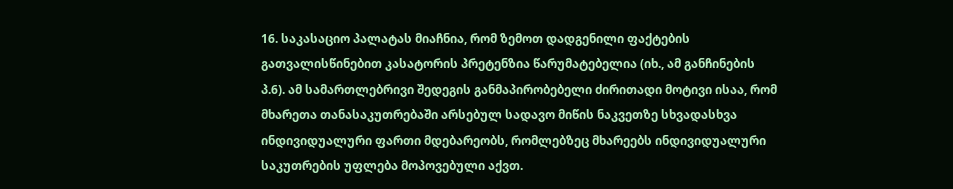16. საკასაციო პალატას მიაჩნია, რომ ზემოთ დადგენილი ფაქტების გათვალისწინებით კასატორის პრეტენზია წარუმატებელია (იხ., ამ განჩინების პ.6). ამ სამართლებრივი შედეგის განმაპირობებელი ძირითადი მოტივი ისაა, რომ მხარეთა თანასაკუთრებაში არსებულ სადავო მიწის ნაკვეთზე სხვადასხვა ინდივიდუალური ფართი მდებარეობს, რომლებზეც მხარეებს ინდივიდუალური საკუთრების უფლება მოპოვებული აქვთ.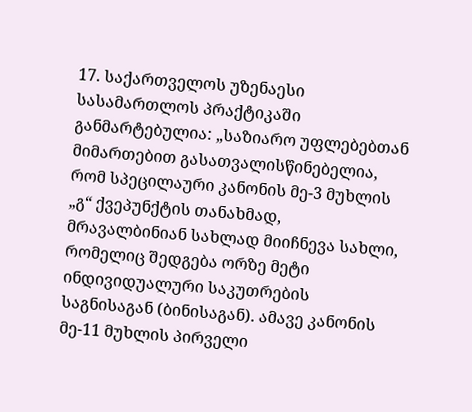17. საქართველოს უზენაესი სასამართლოს პრაქტიკაში განმარტებულია: „საზიარო უფლებებთან მიმართებით გასათვალისწინებელია, რომ სპეცილაური კანონის მე-3 მუხლის „გ“ ქვეპუნქტის თანახმად, მრავალბინიან სახლად მიიჩნევა სახლი, რომელიც შედგება ორზე მეტი ინდივიდუალური საკუთრების საგნისაგან (ბინისაგან). ამავე კანონის მე-11 მუხლის პირველი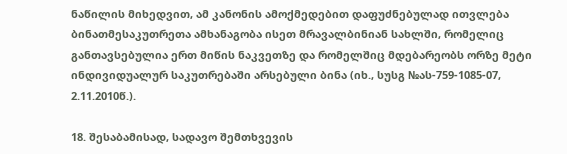ნაწილის მიხედვით, ამ კანონის ამოქმედებით დაფუძნებულად ითვლება ბინათმესაკუთრეთა ამხანაგობა ისეთ მრავალბინიან სახლში, რომელიც განთავსებულია ერთ მიწის ნაკვეთზე და რომელშიც მდებარეობს ორზე მეტი ინდივიდუალურ საკუთრებაში არსებული ბინა (იხ., სუსგ №ას-759-1085-07, 2.11.2010წ.).

18. შესაბამისად, სადავო შემთხვევის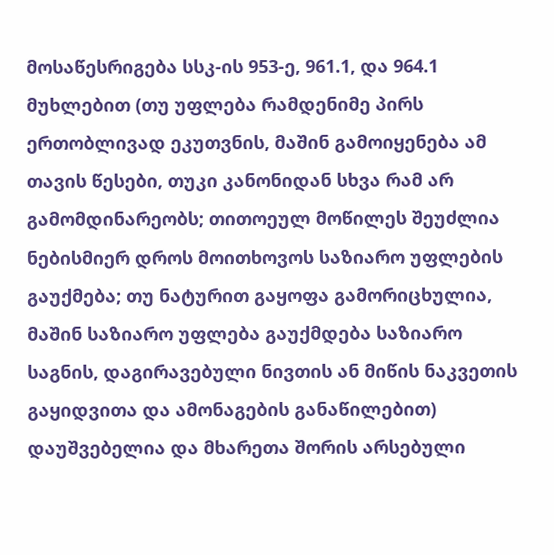მოსაწესრიგება სსკ-ის 953-ე, 961.1, და 964.1 მუხლებით (თუ უფლება რამდენიმე პირს ერთობლივად ეკუთვნის, მაშინ გამოიყენება ამ თავის წესები, თუკი კანონიდან სხვა რამ არ გამომდინარეობს; თითოეულ მოწილეს შეუძლია ნებისმიერ დროს მოითხოვოს საზიარო უფლების გაუქმება; თუ ნატურით გაყოფა გამორიცხულია, მაშინ საზიარო უფლება გაუქმდება საზიარო საგნის, დაგირავებული ნივთის ან მიწის ნაკვეთის გაყიდვითა და ამონაგების განაწილებით) დაუშვებელია და მხარეთა შორის არსებული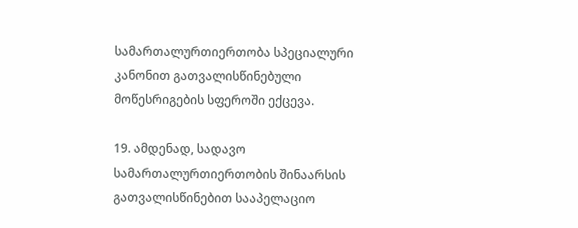სამართალურთიერთობა სპეციალური კანონით გათვალისწინებული მოწესრიგების სფეროში ექცევა.

19. ამდენად, სადავო სამართალურთიერთობის შინაარსის გათვალისწინებით სააპელაციო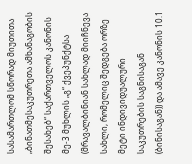სასამართლომ სწორად მიუთითა „ბინათმესაკუთრეთა ამხანაგობის შესახებ“ საქართველოს კანონის მე-3 მუხლის „გ“ ქვეპუნქტსა (მრავალბინიან სახლად მიიჩნევა სახლი, რომელიც შედგება ორზე მეტი ინდივიდუალური საკუთრების საგნისაგან (ბინისაგან)) და ამავე კანონის 10.1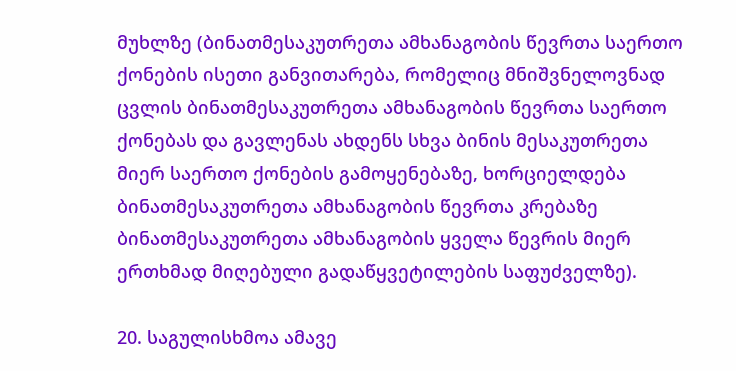მუხლზე (ბინათმესაკუთრეთა ამხანაგობის წევრთა საერთო ქონების ისეთი განვითარება, რომელიც მნიშვნელოვნად ცვლის ბინათმესაკუთრეთა ამხანაგობის წევრთა საერთო ქონებას და გავლენას ახდენს სხვა ბინის მესაკუთრეთა მიერ საერთო ქონების გამოყენებაზე, ხორციელდება ბინათმესაკუთრეთა ამხანაგობის წევრთა კრებაზე ბინათმესაკუთრეთა ამხანაგობის ყველა წევრის მიერ ერთხმად მიღებული გადაწყვეტილების საფუძველზე).

20. საგულისხმოა ამავე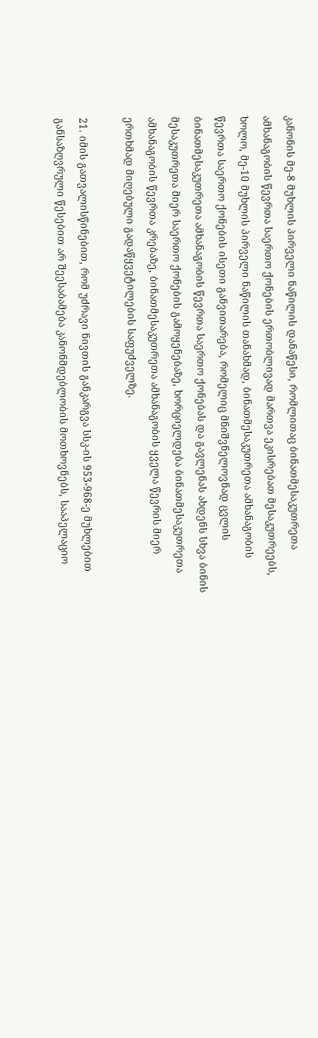კანონის მე-8 მუხლის პირველი ნაწილის დანაწესი, რომლითაც ბინათმესაკუთრეთა ამხანაგობის წევრთა საერთო ქონების ერთობლივად მართვა ეკისრებათ მესაკუთრეებს, ხოლო, მე-10 მუხლის პირველი ნაწილის თანახმად, ბინათმესაკუთრეთა ამხანაგობის წევრთა საერთო ქონების ისეთი განვითარება, რომელიც მნიშვნელოვნად ცვლის ბინათმესაკუთრეთა ამხანაგობის წევრთა საერთო ქონებას და გავლენას ახდენს სხვა ბინის მესაკუთრეთა მიერ საერთო ქონების გამოყენებაზე, ხორციელდება ბინათმესაკუთრეთა ამხანაგობის წევრთა კრებაზე, ბინათმესაკუთრეთა ამხანაგობის ყველა წევრის მიერ ერთხმად მიღებული გადაწყვეტილების საფუძველზე.

21. იმის გათვალისწინებით, რომ უძრავი ნივთის განკარგვა სსკ-ის 953-968-ე მუხლებით განსაზღვრული წესებით არ შეესაბამება კანონმდებლობის მოთხოვნებს, სააპელაციო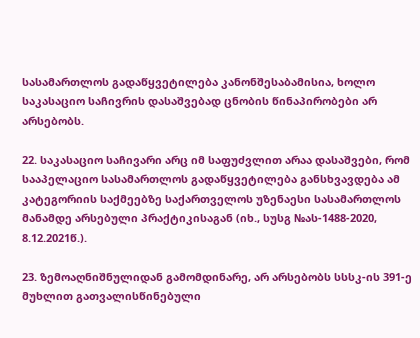სასამართლოს გადაწყვეტილება კანონშესაბამისია, ხოლო საკასაციო საჩივრის დასაშვებად ცნობის წინაპირობები არ არსებობს.

22. საკასაციო საჩივარი არც იმ საფუძვლით არაა დასაშვები, რომ სააპელაციო სასამართლოს გადაწყვეტილება განსხვავდება ამ კატეგორიის საქმეებზე საქართველოს უზენაესი სასამართლოს მანამდე არსებული პრაქტიკისაგან (იხ., სუსგ №ას-1488-2020, 8.12.2021წ.).

23. ზემოაღნიშნულიდან გამომდინარე, არ არსებობს სსსკ-ის 391-ე მუხლით გათვალისწინებული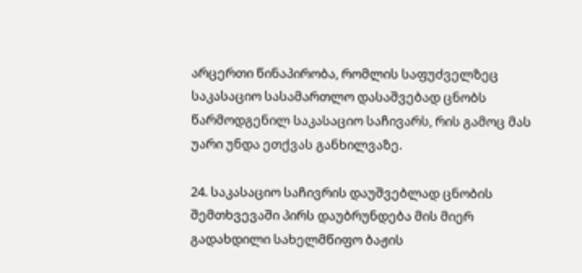არცერთი წინაპირობა, რომლის საფუძველზეც საკასაციო სასამართლო დასაშვებად ცნობს წარმოდგენილ საკასაციო საჩივარს, რის გამოც მას უარი უნდა ეთქვას განხილვაზე.

24. საკასაციო საჩივრის დაუშვებლად ცნობის შემთხვევაში პირს დაუბრუნდება მის მიერ გადახდილი სახელმწიფო ბაჟის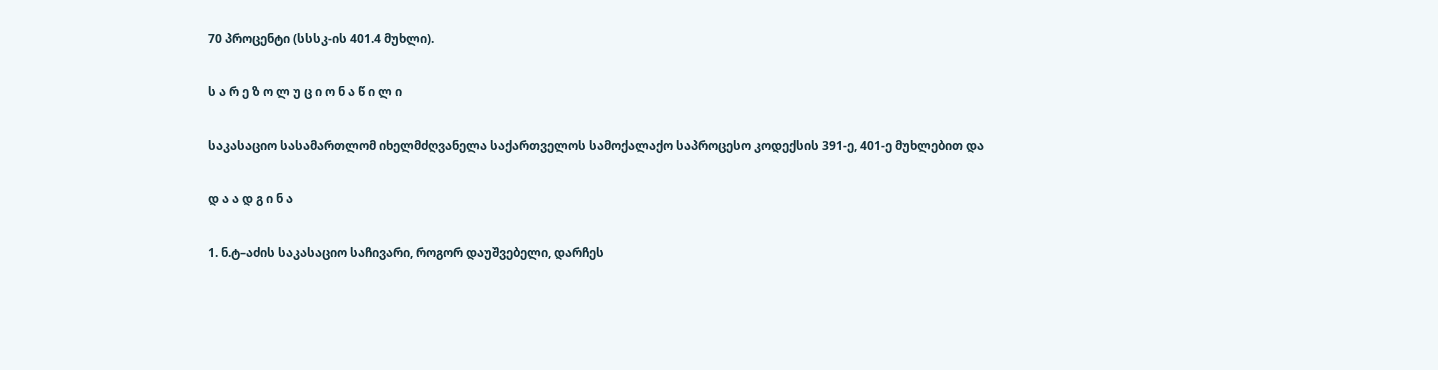70 პროცენტი (სსსკ-ის 401.4 მუხლი).

ს ა რ ე ზ ო ლ უ ც ი ო ნ ა წ ი ლ ი

საკასაციო სასამართლომ იხელმძღვანელა საქართველოს სამოქალაქო საპროცესო კოდექსის 391-ე, 401-ე მუხლებით და

დ ა ა დ გ ი ნ ა

1. ნ.ტ–აძის საკასაციო საჩივარი, როგორ დაუშვებელი, დარჩეს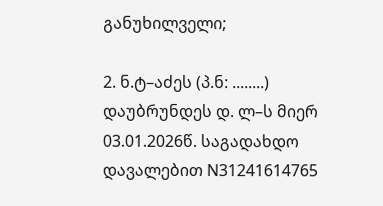განუხილველი;

2. ნ.ტ–აძეს (პ.ნ: ........) დაუბრუნდეს დ. ლ–ს მიერ 03.01.2026წ. საგადახდო დავალებით N31241614765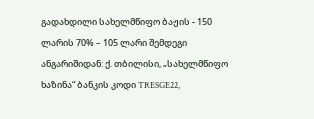გადახდილი სახელმწიფო ბაჟის - 150 ლარის 70% – 105 ლარი შემდეგი ანგარიშიდან: ქ. თბილისი, „სახელმწიფო ხაზინა“ ბანკის კოდი TRESGE22,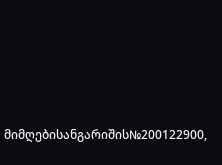მიმღებისანგარიშის№200122900,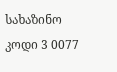სახაზინო კოდი 3 0077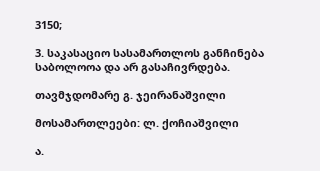3150;

3. საკასაციო სასამართლოს განჩინება საბოლოოა და არ გასაჩივრდება.

თავმჯდომარე გ. ჯეირანაშვილი

მოსამართლეები: ლ. ქოჩიაშვილი

ა.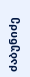ძაბუნიძე